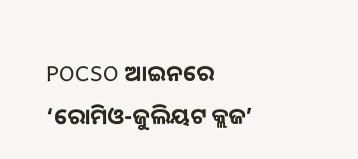POCSO ଆଇନରେ ‘ରୋମିଓ-ଜୁଲିୟଟ କ୍ଲଜ’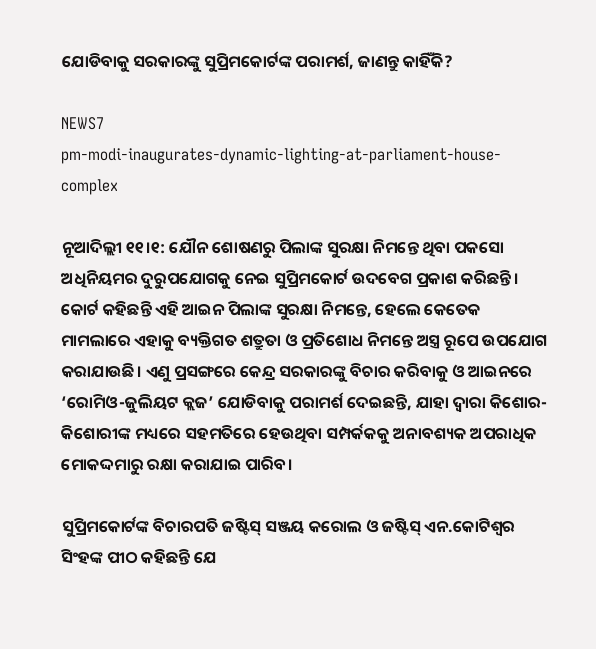ଯୋଡିବାକୁ ସରକାରଙ୍କୁ ସୁପ୍ରିମକୋର୍ଟଙ୍କ ପରାମର୍ଶ, ଜାଣନ୍ତୁ କାହିଁକି?

NEWS7
pm-modi-inaugurates-dynamic-lighting-at-parliament-house-complex

ନୂଆଦିଲ୍ଲୀ ୧୧।୧: ଯୌନ ଶୋଷଣରୁ ପିଲାଙ୍କ ସୁରକ୍ଷା ନିମନ୍ତେ ଥିବା ପକସୋ ଅଧିନିୟମର ଦୁରୁପଯୋଗକୁ ନେଇ ସୁପ୍ରିମକୋର୍ଟ ଉଦବେଗ ପ୍ରକାଶ କରିଛନ୍ତି। କୋର୍ଟ କହିଛନ୍ତି ଏହି ଆଇନ ପିଲାଙ୍କ ସୁରକ୍ଷା ନିମନ୍ତେ, ହେଲେ କେତେକ ମାମଲାରେ ଏହାକୁ ବ୍ୟକ୍ତିଗତ ଶତ୍ରୁତା ଓ ପ୍ରତିଶୋଧ ନିମନ୍ତେ ଅସ୍ତ୍ର ରୂପେ ଉପଯୋଗ କରାଯାଉଛି। ଏଣୁ ପ୍ରସଙ୍ଗରେ କେନ୍ଦ୍ର ସରକାରଙ୍କୁ ବିଚାର କରିବାକୁ ଓ ଆଇନରେ ‘ରୋମିଓ-ଜୁଲିୟଟ କ୍ଲଜ’ ଯୋଡିବାକୁ ପରାମର୍ଶ ଦେଇଛନ୍ତି, ଯାହା ଦ୍ୱାରା କିଶୋର-କିଶୋରୀଙ୍କ ମଧ୍ୟରେ ସହମତିରେ ହେଉଥିବା ସମ୍ପର୍କକକୁ ଅନାବଶ୍ୟକ ଅପରାଧିକ ମୋକଦ୍ଦମାରୁ ରକ୍ଷା କରାଯାଇ ପାରିବ।

ସୁପ୍ରିମକୋର୍ଟଙ୍କ ବିଚାରପତି ଜଷ୍ଟିସ୍ ସଞ୍ଜୟ କରୋଲ ଓ ଜଷ୍ଟିସ୍ ଏନ.କୋଟିଶ୍ୱର ସିଂହଙ୍କ ପୀଠ କହିଛନ୍ତି ଯେ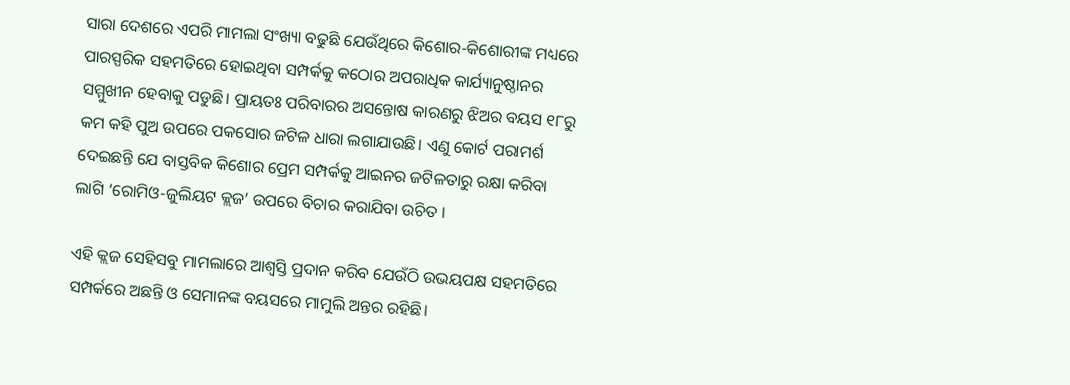ସାରା ଦେଶରେ ଏପରି ମାମଲା ସଂଖ୍ୟା ବଢୁଛି ଯେଉଁଥିରେ କିଶୋର-କିଶୋରୀଙ୍କ ମଧ୍ୟରେ ପାରସ୍ପରିକ ସହମତିରେ ହୋଇଥିବା ସମ୍ପର୍କକୁ କଠୋର ଅପରାଧିକ କାର୍ଯ୍ୟାନୁଷ୍ଠାନର ସମ୍ମୁଖୀନ ହେବାକୁ ପଡୁଛି। ପ୍ରାୟତଃ ପରିବାରର ଅସନ୍ତୋଷ କାରଣରୁ ଝିଅର ବୟସ ୧୮ରୁ କମ କହି ପୁଅ ଉପରେ ପକସୋର ଜଟିଳ ଧାରା ଲଗାଯାଉଛି। ଏଣୁ କୋର୍ଟ ପରାମର୍ଶ ଦେଇଛନ୍ତି ଯେ ବାସ୍ତବିକ କିଶୋର ପ୍ରେମ ସମ୍ପର୍କକୁ ଆଇନର ଜଟିଳତାରୁ ରକ୍ଷା କରିବା ଲାଗି ‘ରୋମିଓ-ଜୁଲିୟଟ କ୍ଲଜ’ ଉପରେ ବିଚାର କରାଯିବା ଉଚିତ ।

ଏହି କ୍ଲଜ ସେହିସବୁ ମାମଲାରେ ଆଶ୍ୱସ୍ତି ପ୍ରଦାନ କରିବ ଯେଉଁଠି ଉଭୟପକ୍ଷ ସହମତିରେ ସମ୍ପର୍କରେ ଅଛନ୍ତି ଓ ସେମାନଙ୍କ ବୟସରେ ମାମୁଲି ଅନ୍ତର ରହିଛି।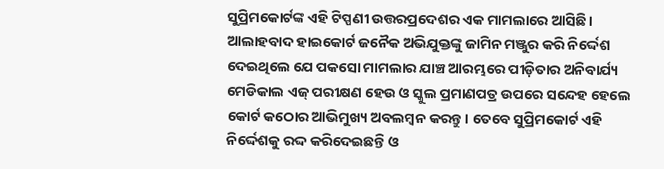ସୁପ୍ରିମକୋର୍ଟଙ୍କ ଏହି ଟିପ୍ପଣୀ ଉତ୍ତରପ୍ରଦେଶର ଏକ ମାମଲାରେ ଆସିଛି। ଆଲାହବାଦ ହାଇକୋର୍ଟ ଜନୈକ ଅଭିଯୁକ୍ତଙ୍କୁ ଜାମିନ ମଞ୍ଜୁର କରି ନିର୍ଦ୍ଦେଶ ଦେଇଥିଲେ ଯେ ପକସୋ ମାମଲାର ଯାଞ୍ଚ ଆରମ୍ଭରେ ପୀଡ଼ିତାର ଅନିବାର୍ଯ୍ୟ ମେଡିକାଲ ଏଜ୍ ପରୀକ୍ଷଣ ହେଉ ଓ ସ୍କୁଲ ପ୍ରମାଣପତ୍ର ଉପରେ ସନ୍ଦେହ ହେଲେ କୋର୍ଟ କଠୋର ଆଭିମୁଖ୍ୟ ଅବଲମ୍ବନ କରନ୍ତୁ। ତେବେ ସୁପ୍ରିମକୋର୍ଟ ଏହି ନିର୍ଦ୍ଦେଶକୁ ରଦ୍ଦ କରିଦେଇଛନ୍ତି ଓ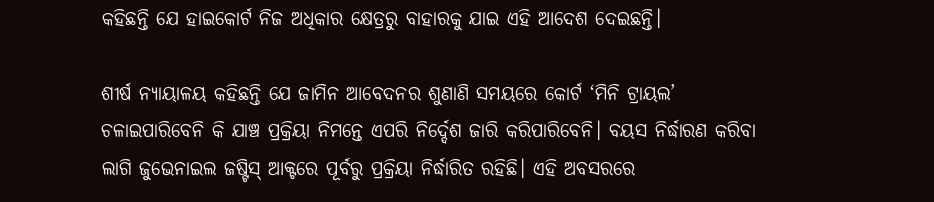କହିଛନ୍ତି ଯେ ହାଇକୋର୍ଟ ନିଜ ଅଧିକାର କ୍ଷେତ୍ରରୁ ବାହାରକୁ ଯାଇ ଏହି ଆଦେଶ ଦେଇଛନ୍ତି।

ଶୀର୍ଷ ନ୍ୟାୟାଳୟ କହିଛନ୍ତି ଯେ ଜାମିନ ଆବେଦନର ଶୁଣାଣି ସମୟରେ କୋର୍ଟ ‘ମିନି ଟ୍ରାୟଲ’ ଚଳାଇପାରିବେନି କି ଯାଞ୍ଚ ପ୍ରକ୍ରିୟା ନିମନ୍ତେ ଏପରି ନିର୍ଦ୍ଦେଶ ଜାରି କରିପାରିବେନି। ବୟସ ନିର୍ଦ୍ଧାରଣ କରିବା ଲାଗି ଜୁଭେନାଇଲ ଜଷ୍ଟିସ୍ ଆକ୍ଟରେ ପୂର୍ବରୁ ପ୍ରକ୍ରିୟା ନିର୍ଦ୍ଧାରିତ ରହିଛି। ଏହି ଅବସରରେ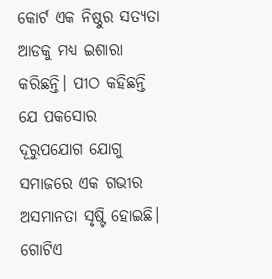କୋର୍ଟ ଏକ ନିଷ୍ଠୁର ସତ୍ୟତା ଆଡକୁ ମଧ୍ୟ ଇଶାରା କରିଛନ୍ତି। ପୀଠ କହିଛନ୍ତି ଯେ ପକସୋର ଦୂରୁପଯୋଗ ଯୋଗୁ ସମାଜରେ ଏକ ଗଭୀର ଅସମାନତା ସୃଷ୍ଟି ହୋଇଛି। ଗୋଟିଏ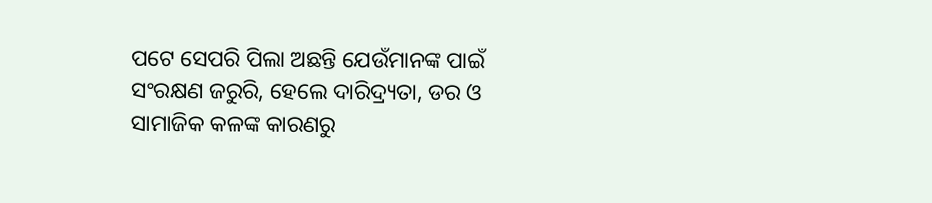ପଟେ ସେପରି ପିଲା ଅଛନ୍ତି ଯେଉଁମାନଙ୍କ ପାଇଁ ସଂରକ୍ଷଣ ଜରୁରି, ହେଲେ ଦାରିଦ୍ର୍ୟତା, ଡର ଓ ସାମାଜିକ କଳଙ୍କ କାରଣରୁ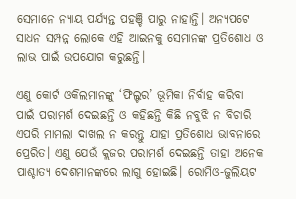ସେମାନେ ନ୍ୟାୟ ପର୍ଯ୍ୟନ୍ତ ପହଞ୍ଚି ପାରୁ ନାହାନ୍ତି। ଅନ୍ୟପଟେ ସାଧନ ସମ୍ପନ୍ନ ଲୋକେ ଏହି ଆଇନକୁ ସେମାନଙ୍କ ପ୍ରତିଶୋଧ ଓ ଲାଭ ପାଇଁ ଉପଯୋଗ କରୁଛନ୍ତି।

ଏଣୁ କୋର୍ଟ ଓକିଲମାନଙ୍କୁ ‘ଫିଲ୍ଟର’ ଭୂମିକା ନିର୍ବାହ କରିବା ପାଇଁ ପରାମର୍ଶ ଦେଇଛନ୍ତି ଓ କହିଛନ୍ତି କିଛି ନବୁଝି ନ ବିଚାରି ଏପରି ମାମଲା ଦାଖଲ ନ କରନ୍ତୁ ଯାହା ପ୍ରତିଶୋଧ ଭାବନାରେ ପ୍ରେରିତ। ଏଣୁ ଯେଉଁ କ୍ଲଜର ପରାମର୍ଶ ଦେଇଛନ୍ତି ତାହା ଅନେକ ପାଶ୍ଚାତ୍ୟ ଦେଶମାନଙ୍କରେ ଲାଗୁ ହୋଇଛି। ରୋମିଓ-ଜୁଲିୟଟ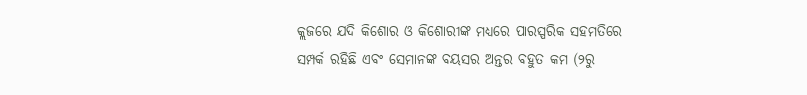କ୍ଲଜରେ ଯଦି କିଶୋର ଓ କିଶୋରୀଙ୍କ ମଧ୍ୟରେ ପାରସ୍ପରିକ ସହମତିରେ ସମ୍ପର୍କ ରହିଛି ଏବଂ ସେମାନଙ୍କ ବୟସର ଅନ୍ତର ବହୁତ କମ (୨ରୁ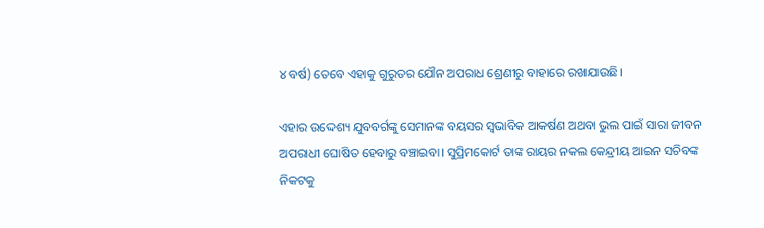୪ ବର୍ଷ) ତେବେ ଏହାକୁ ଗୁରୁତର ଯୌନ ଅପରାଧ ଶ୍ରେଣୀରୁ ବାହାରେ ରଖାଯାଉଛି।

ଏହାର ଉଦ୍ଦେଶ୍ୟ ଯୁବବର୍ଗଙ୍କୁ ସେମାନଙ୍କ ବୟସର ସ୍ୱଭାବିକ ଆକର୍ଷଣ ଅଥବା ଭୁଲ ପାଇଁ ସାରା ଜୀବନ ଅପରାଧୀ ଘୋଷିତ ହେବାରୁ ବଞ୍ଚାଇବା। ସୁପ୍ରିମକୋର୍ଟ ତାଙ୍କ ରାୟର ନକଲ କେନ୍ଦ୍ରୀୟ ଆଇନ ସଚିବଙ୍କ ନିକଟକୁ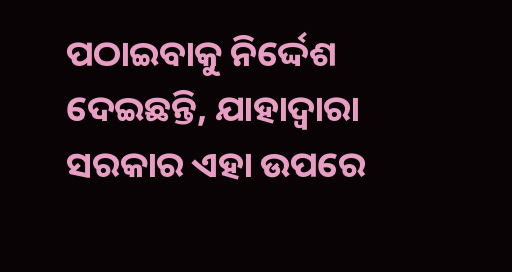ପଠାଇବାକୁ ନିର୍ଦ୍ଦେଶ ଦେଇଛନ୍ତି, ଯାହାଦ୍ୱାରା ସରକାର ଏହା ଉପରେ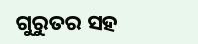ଗୁରୁତର ସହ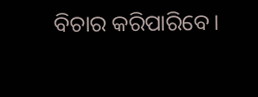ବିଚାର କରିପାରିବେ।